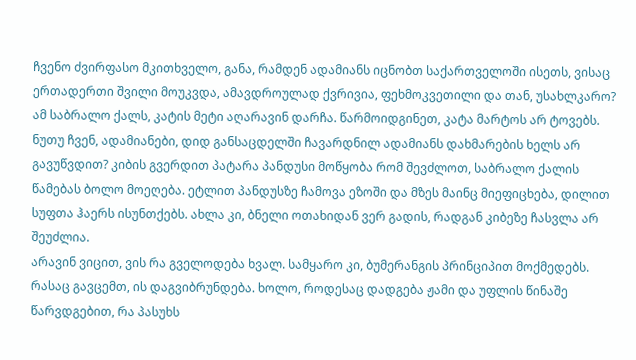ჩვენო ძვირფასო მკითხველო, განა, რამდენ ადამიანს იცნობთ საქართველოში ისეთს, ვისაც ერთადერთი შვილი მოუკვდა, ამავდროულად ქვრივია, ფეხმოკვეთილი და თან, უსახლკარო? ამ საბრალო ქალს, კატის მეტი აღარავინ დარჩა. წარმოიდგინეთ, კატა მარტოს არ ტოვებს. ნუთუ ჩვენ, ადამიანები, დიდ განსაცდელში ჩავარდნილ ადამიანს დახმარების ხელს არ გავუწვდით? კიბის გვერდით პატარა პანდუსი მოწყობა რომ შევძლოთ, საბრალო ქალის წამებას ბოლო მოეღება. ეტლით პანდუსზე ჩამოვა ეზოში და მზეს მაინც მიეფიცხება, დილით სუფთა ჰაერს ისუნთქებს. ახლა კი, ბნელი ოთახიდან ვერ გადის, რადგან კიბეზე ჩასვლა არ შეუძლია.
არავინ ვიცით, ვის რა გველოდება ხვალ. სამყარო კი, ბუმერანგის პრინციპით მოქმედებს. რასაც გავცემთ, ის დაგვიბრუნდება. ხოლო, როდესაც დადგება ჟამი და უფლის წინაშე წარვდგებით, რა პასუხს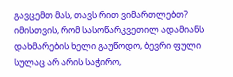გავცემთ მას, თავს რით ვიმართლებთ? იმისთვის, რომ სასოწარკვეთილ ადამიანს დახმარების ხელი გაუწოდო, ბევრი ფული სულაც არ არის საჭირო,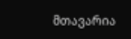მთავარია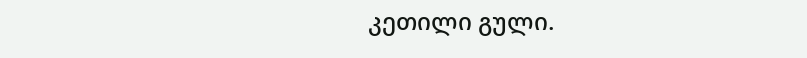კეთილი გული.